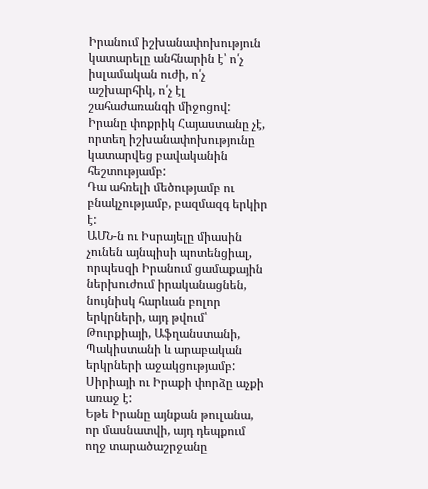Իրանում իշխանափոխություն կատարելը անհնարին է՝ ո՛չ իսլամական ուժի, ո՛չ աշխարհիկ, ո՛չ էլ շահաժառանգի միջոցով:
Իրանը փոքրիկ Հայաստանը չէ, որտեղ իշխանափոխությունը կատարվեց բավականին հեշտությամբ:
Դա ահռելի մեծությամբ ու բնակչությամբ, բազմազգ երկիր է:
ԱՄՆ-ն ու Իսրայելը միասին չունեն այնպիսի պոտենցիալ, որպեսզի Իրանում ցամաքային ներխուժում իրականացնեն, նույնիսկ հարևան բոլոր երկրների, այդ թվում՝ Թուրքիայի, Աֆղանստանի, Պակիստանի և արաբական երկրների աջակցությամբ: Սիրիայի ու Իրաքի փորձը աչքի առաջ է:
Եթե Իրանը այնքան թուլանա, որ մասնատվի, այդ դեպքում ողջ տարածաշրջանը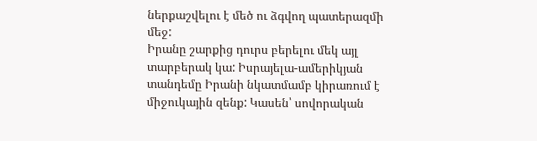ներքաշվելու է մեծ ու ձգվող պատերազմի մեջ:
Իրանը շարքից դուրս բերելու մեկ այլ տարբերակ կա: Իսրայելա-ամերիկյան տանդեմը Իրանի նկատմամբ կիրառում է միջուկային զենք: Կասեն՝ սովորական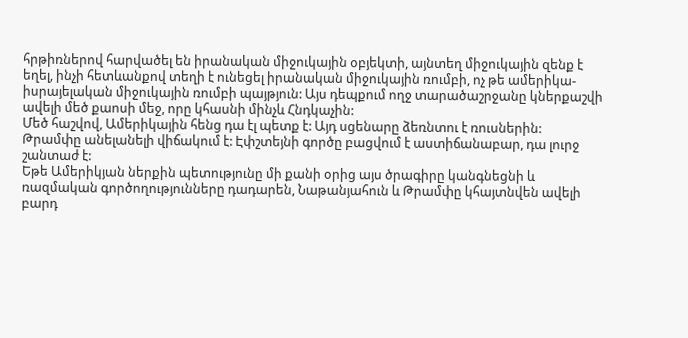հրթիռներով հարվածել են իրանական միջուկային օբյեկտի, այնտեղ միջուկային զենք է եղել, ինչի հետևանքով տեղի է ունեցել իրանական միջուկային ռումբի, ոչ թե ամերիկա-իսրայելական միջուկային ռումբի պայթյուն: Այս դեպքում ողջ տարածաշրջանը կներքաշվի ավելի մեծ քաոսի մեջ, որը կհասնի մինչև Հնդկաչին:
Մեծ հաշվով, Ամերիկային հենց դա էլ պետք է: Այդ սցենարը ձեռնտու է ռուսներին:
Թրամփը անելանելի վիճակում է: Էփշտեյնի գործը բացվում է աստիճանաբար, դա լուրջ շանտաժ է:
Եթե Ամերիկյան ներքին պետությունը մի քանի օրից այս ծրագիրը կանգնեցնի և ռազմական գործողությունները դադարեն, Նաթանյահուն և Թրամփը կհայտնվեն ավելի բարդ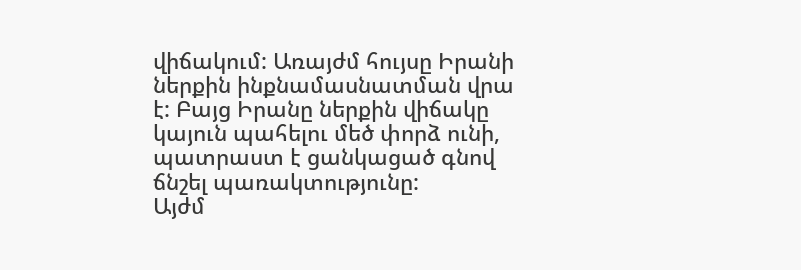վիճակում: Առայժմ հույսը Իրանի ներքին ինքնամասնատման վրա է: Բայց Իրանը ներքին վիճակը կայուն պահելու մեծ փորձ ունի, պատրաստ է ցանկացած գնով ճնշել պառակտությունը:
Այժմ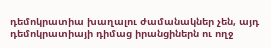դեմոկրատիա խաղալու ժամանակներ չեն, այդ դեմոկրատիայի դիմաց իրանցիներն ու ողջ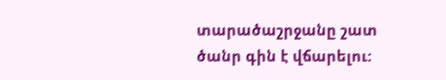տարածաշրջանը շատ ծանր գին է վճարելու: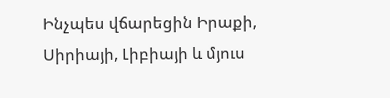Ինչպես վճարեցին Իրաքի, Սիրիայի, Լիբիայի և մյուս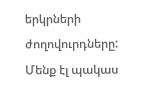երկրների ժողովուրդները:
Մենք էլ պակաս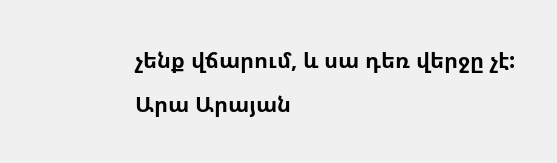չենք վճարում, և սա դեռ վերջը չէ:
Արա Արայան